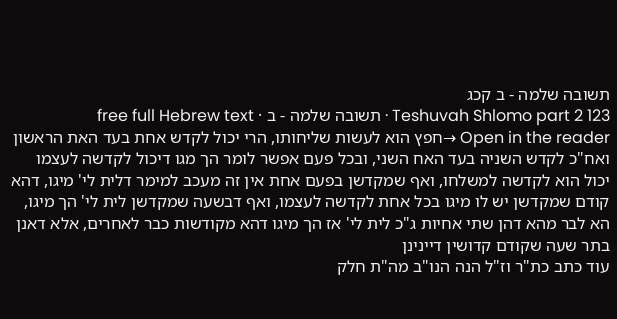תשובה שלמה - ב קכג
Teshuvah Shlomo part 2 123 · תשובה שלמה - ב · free full Hebrew text
Open in the reader →חפץ הוא לעשות שליחותו, הרי יכול לקדש אחת בעד האת הראשון ואח"כ לקדש השניה בעד האח השני, ובכל פעם אפשר לומר הך מגו דיכול לקדשה לעצמו יכול הוא לקדשה למשלחו, ואף שמקדשן בפעם אחת אין זה מעכב למימר דלית לי' מיגו, דהא קודם שמקדשן יש לו מיגו בכל אחת לקדשה לעצמו, ואף דבשעה שמקדשן לית לי' הך מיגו, הא לבר מהא דהן שתי אחיות ג"כ לית לי' אז הך מיגו דהא מקודשות כבר לאחרים, אלא דאנן בתר שעה שקודם קדושין דיינינן
עוד כתב כת"ר וז"ל הנה הנו"ב מה"ת חלק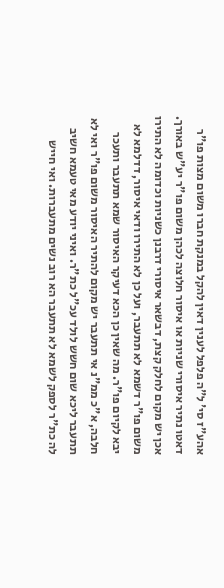אהע"ז סי' ל"ה פלפל לענין דאין להקל במנקת חברו משום מצות פו"ר דאטו נתיר איסורי שניות או איסור חלוצה לכהן משום פו"ר יע"ש באורך. אכן יש מקום לחלק קצת, דבשאר איסורי דרבנן כשניות וכדומה לא התירו משום פו"ר דשמא לא תתעבר, ועל כן לא התירו ודאי איסור, דדלמא לא יבא לקיום פו"ר. מה שאין כן הכא דעיקר האיסור שמא תתעבר ותעכר חלבה, א"כ ממ"נ אי תתעבר יש מקום להתיר האיסור משום פו"ר ואי לא תתעבר ליכא שום חשש לולד עכ"ל כת"ר. ואיני יודע מאי טעמא חשיב לה כת"ר לספק לשמא לא תתעבר הא רוב נשים מתעברות. ואי חייש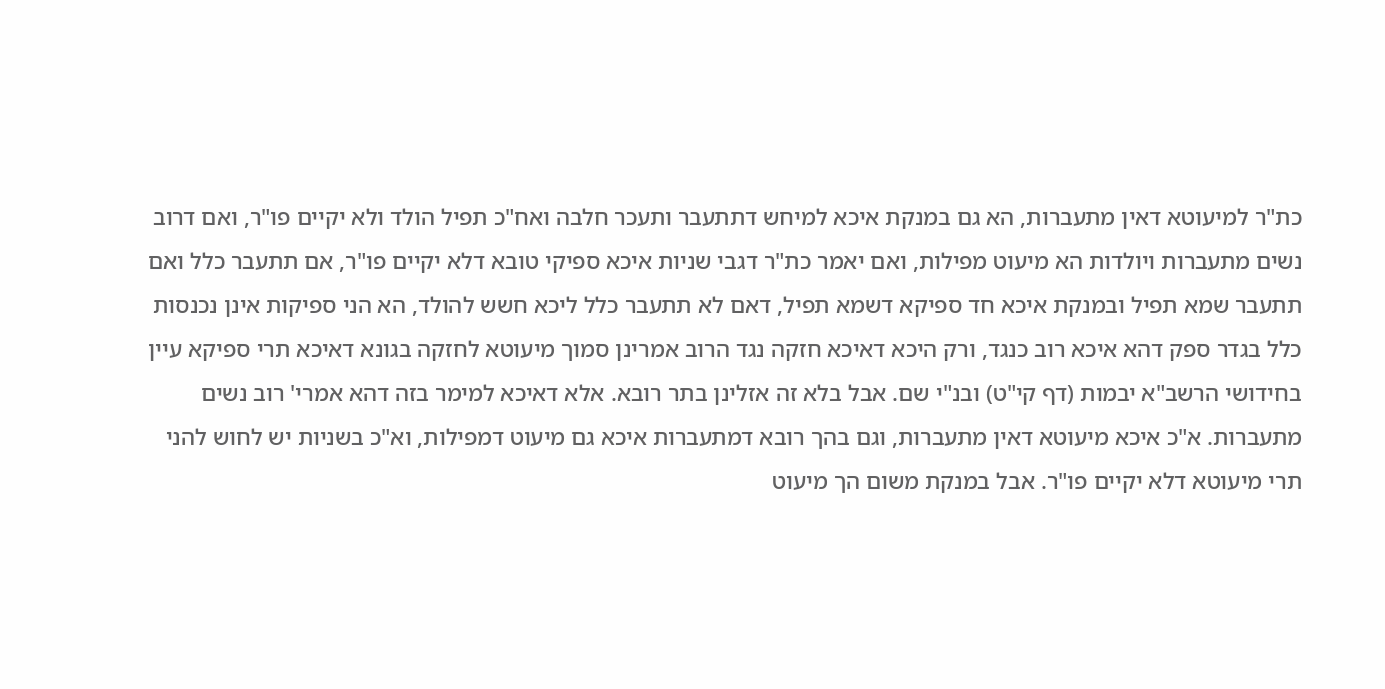כת"ר למיעוטא דאין מתעברות, הא גם במנקת איכא למיחש דתתעבר ותעכר חלבה ואח"כ תפיל הולד ולא יקיים פו"ר, ואם דרוב נשים מתעברות ויולדות הא מיעוט מפילות, ואם יאמר כת"ר דגבי שניות איכא ספיקי טובא דלא יקיים פו"ר, אם תתעבר כלל ואם תתעבר שמא תפיל ובמנקת איכא חד ספיקא דשמא תפיל, דאם לא תתעבר כלל ליכא חשש להולד, הא הני ספיקות אינן נכנסות כלל בגדר ספק דהא איכא רוב כנגד, ורק היכא דאיכא חזקה נגד הרוב אמרינן סמוך מיעוטא לחזקה בגונא דאיכא תרי ספיקא עיין בחידושי הרשב"א יבמות (דף קי"ט) ובנ"י שם. אבל בלא זה אזלינן בתר רובא. אלא דאיכא למימר בזה דהא אמרי' רוב נשים מתעברות. א"כ איכא מיעוטא דאין מתעברות, וגם בהך רובא דמתעברות איכא גם מיעוט דמפילות, וא"כ בשניות יש לחוש להני תרי מיעוטא דלא יקיים פו"ר. אבל במנקת משום הך מיעוט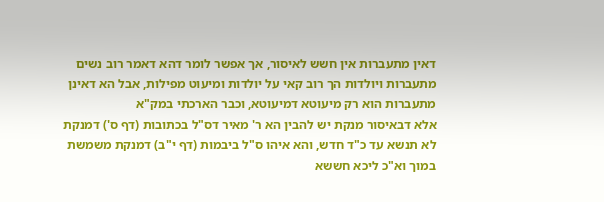דאין מתעברות אין חשש לאיסור, אך אפשר לומר דהא דאמר רוב נשים מתעברות ויולדות הך רוב קאי על יולדות ומיעוט מפילות, אבל הא דאינן מתעברות הוא רק מיעוטא דמיעוטא, וכבר הארכתי במק"א
אלא דבאיסור מנקת יש להבין הא ר' מאיר דס"ל בכתובות (דף ס') דמנקת לא תנשא עד כ"ד חדש, והא איהו ס"ל ביבמות (דף י"ב) דמנקת משמשת במוך וא"כ ליכא חששא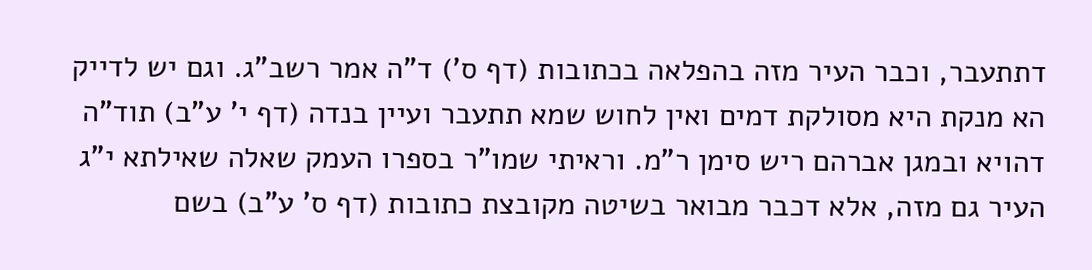דתתעבר, וכבר העיר מזה בהפלאה בכתובות (דף ס') ד"ה אמר רשב"ג. וגם יש לדייק הא מנקת היא מסולקת דמים ואין לחוש שמא תתעבר ועיין בנדה (דף י' ע"ב) תוד"ה דהויא ובמגן אברהם ריש סימן ר"מ. וראיתי שמו"ר בספרו העמק שאלה שאילתא י"ג העיר גם מזה, אלא דכבר מבואר בשיטה מקובצת כתובות (דף ס' ע"ב) בשם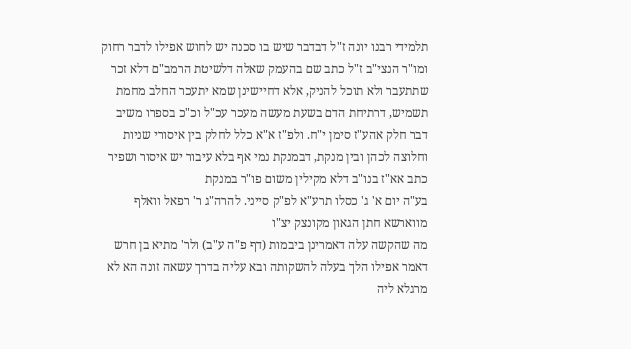תלמידי רבנו יונה ז"ל דבדבר שיש בו סכנה יש לחוש אפילו לדבר רחוק
ומו"ר הנצי"ב ז"ל כתב שם בהעמק שאלה דלשיטת הרמב"ם דלא זכר שתתעבר ולא תוכל להניק, אלא דחיישינן שמא יתעכר החלב מחמת תשמיש, דרתיחת הדם בשעת מעשה מעכר עכ"ל וכ"כ בספרו משיב דבר חלק אהע"ז סימן י"ח. ולפ"ז א"א כלל לחלק בין איסורי שניות וחלוצה לכהן ובין מנקת, דבמנקת נמי אף בלא עיבור יש איסור ושפיר כתב אא"ז בנו"ב דלא מקילין משום פו"ר במנקת
בע"ה יום א' ג' כסלו תרע"א לפ"ק סייני. להרה"ג ר' רפאל וואלף מווארשא חתן הגאון מקונצק יצ"ו
מה שהקשה עלה דאמרינן ביבמות (דף פ"ה ע"ב) ולר' מתיא בן חרש דאמר אפילו הלך בעלה להשקותה ובא עליה בדרך עשאה זונה הא לא מרגלא ליה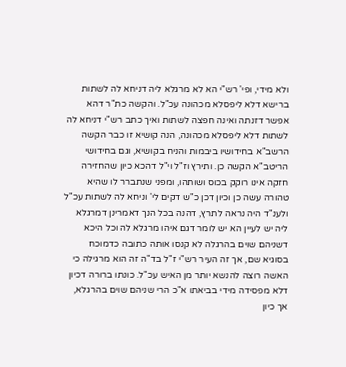ולא מידי, ופי' רש"י הא לא מרגלא ליה דניחא לה לשתות ברישא דלא ליפסלא מכהונה עכ"ל. והקשה כת"ר דהא אפשר דזנתה ואינה חפצה לשתות ואיך כתב רש"י דניחא לה לשתות דלא ליפסלא מכהונה, הנה קושיא זו כבר הקשה הרשב"א בחידושיו ביבמות והניח בקושיא, וגם בחידושי הריטב"א הקשה כן. ותירץ וז"ל וי"ל דהכא כיון שהחזירה חזקה אינו רוקק בכוס ושותהו, ומפני שנתברר לו שהיא טהורה עשה כן וכיון דכן כ"ש דקים לי' וניחא לה לשתות עכ"ל
ולענ"ד היה נראה לתרץ, דהנה בכל הנך דאמרינן דמרגלא ליה יש לעיין הא יש לומר דגם איהו מרגלא לה וכל היכא דשניהם שוים בהרגלה לא קנסו אותה כתובה כדמוכח בסוגיא שם, אך זה העיר רש"י ז"ל בד"ה זה הוא מרגילה כי האשה רוצה להנשא יותר מן האיש עכ"ל. כונתו ברורה דכיון דלא מפסידה מידי בביאתו א"כ הרי שניהם שוים בהרגלא, אך כיון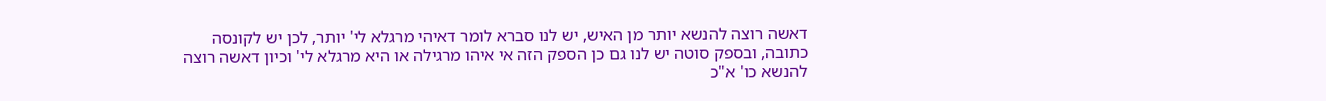דאשה רוצה להנשא יותר מן האיש, יש לנו סברא לומר דאיהי מרגלא לי' יותר, לכן יש לקונסה כתובה, ובספק סוטה יש לנו גם כן הספק הזה אי איהו מרגילה או היא מרגלא לי' וכיון דאשה רוצה להנשא כו' א"כ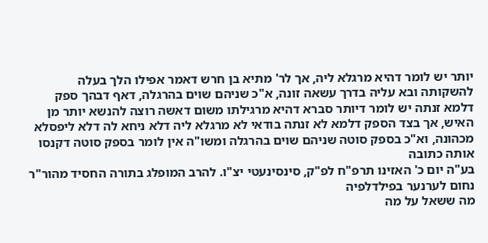יותר יש לומר דהיא מרגלא ליה, אך לר' מתיא בן חרש דאמר אפילו הלך בעלה להשקותה ובא עליה בדרך עשאה זונה, א"כ שניהם שוים בהרגלה, דאף דבהך ספק דלמא זנתה יש לומר דיותר סברא דהיא מרגילתו משום דאשה רוצה להנשא יותר מן האיש, אך בצד הספק דלמא לא זנתה בודאי לא מרגלא ליה דלא ניחא לה דלא ליפסלא מכהונה, וא"כ בספק סוטה שניהם שוים בהרגלה ומשו"ה אין לומר בספק סוטה דקנסו אותה כתובה
בע"ה יום כ' האזינו תרפ"ח לפ"ק, סינסינעטי יצ"ו. להרב המופלג בתורה החסיד מהור"ר נחום לערנער בפילדלפיה
מה ששאל על מה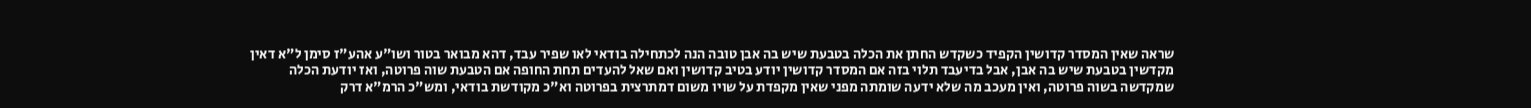שראה שאין המסדר קדושין הקפיד כשקדש החתן את הכלה בטבעת שיש בה אבן טובה הנה לכתחילה בודאי לאו שפיר עבד, דהא מבואר בטור ושו"ע אהע"ז סימן ל"א דאין מקדשין בטבעת שיש בה אבן, אבל בדיעבד תלוי בזה אם המסדר קדושין יודע בטיב קדושין ואם שאל להעדים תחת החופה אם הטבעת שוה פרוטה, ואז יודעת הכלה שמקדשה בשוה פרוטה, ואין מעכב מה שלא ידעה שומתה מפני שאין מקפדת על שויו משום דמתרצית בפרוטה וא"כ מקודשת בודאי, ומש"כ הרמ"א דרק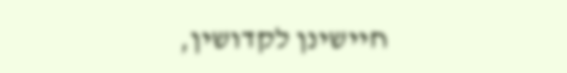חיישינן לקדושין,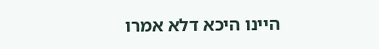היינו היכא דלא אמרו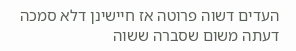העדים דשוה פרוטה אז חיישינן דלא סמכה דעתה משום שסברה ששוה